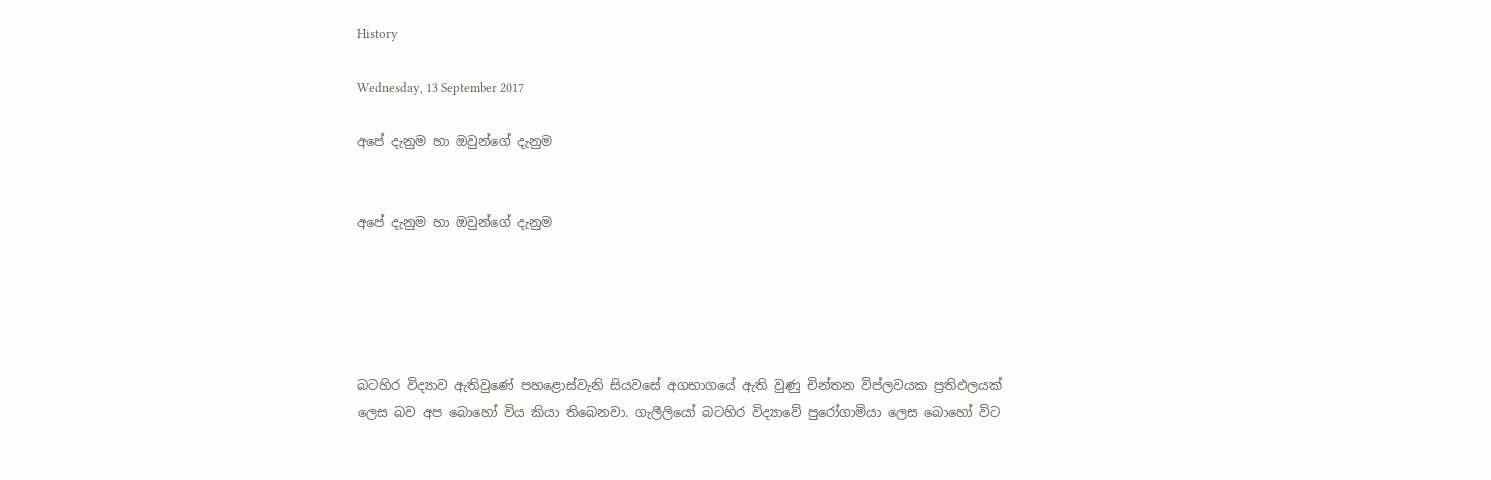History

Wednesday, 13 September 2017

අපේ දැනුම හා ඔවුන්ගේ දැනුම


අපේ දැනුම හා ඔවුන්ගේ දැනුම





බටහිර විද්‍යාව ඇතිවුණේ පහළොස්වැනි සියවසේ අගභාගයේ ඇති වුණු චින්තන විප්ලවයක ප්‍රතිඵලයක් ලෙස බව අප බොහෝ විය කියා තිබෙනවා. ගැලීලියෝ බටහිර විද්‍යාවේ පුරෝගාමියා ලෙස බොහෝ විට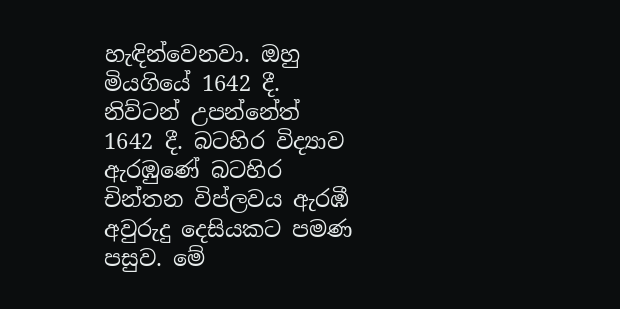හැඳින්වෙනවා. ඔහු මියගියේ 1642 දී. නිව්ටන් උපන්නේත් 1642 දී. බටහිර විද්‍යාව ඇරඹුණේ බටහිර චින්තන විප්ලවය ඇරඹී අවුරුදු දෙසියකට පමණ පසුව. මේ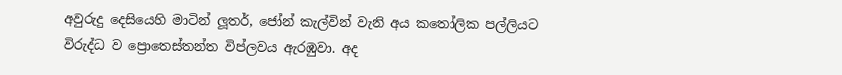අවුරුදු දෙසියෙහි මාටින් ලූතර්, ජෝන් කැල්වින් වැනි අය කතෝලික පල්ලියට විරුද්ධ ව ප්‍රොතෙස්තන්ත විප්ලවය ඇරඹුවා. අද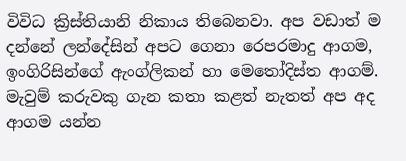විවිධ ක්‍රිස්තියානි නිකාය තිබෙනවා. අප වඩාත් ම දන්නේ ලන්දේසින් අපට ගෙනා රෙපරමාදු ආගම, ඉංගිරිසින්ගේ ඇංග්ලිකන් හා මෙතෝදිස්ත ආගම්. මැවුම් කරුවකු ගැන කතා කළත් නැතත් අප අද ආගම යන්න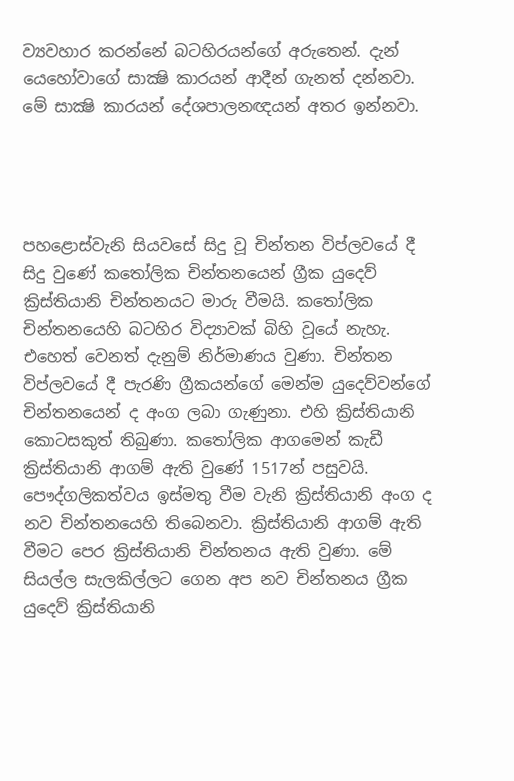ව්‍යවහාර කරන්නේ බටහිරයන්ගේ අරුතෙන්. දැන් යෙහෝවාගේ සාක්‍ෂි කාරයන් ආදීන් ගැනත් දන්නවා. මේ සාක්‍ෂි කාරයන් දේශපාලනඥයන් අතර ඉන්නවා.




පහළොස්වැනි සියවසේ සිදු වූ චින්තන විප්ලවයේ දී සිදු වුණේ කතෝලික චින්තනයෙන් ග්‍රීක යුදෙව් ක්‍රිස්තියානි චින්තනයට මාරු වීමයි. කතෝලික චින්තනයෙහි බටහිර විද්‍යාවක් බිහි වූයේ නැහැ. එහෙත් වෙනත් දැනුම් නිර්මාණය වුණා. චින්තන විප්ලවයේ දී පැරණි ග්‍රීකයන්ගේ මෙන්ම යුදෙව්වන්ගේ චින්තනයෙන් ද අංග ලබා ගැණුනා. එහි ක්‍රිස්තියානි කොටසකුත් තිබුණා. කතෝලික ආගමෙන් කැඩී ක්‍රිස්තියානි ආගම් ඇති වුණේ 1517න් පසුවයි. පෞද්ගලිකත්වය ඉස්මතු වීම වැනි ක්‍රිස්තියානි අංග ද නව චින්තනයෙහි තිබෙනවා. ක්‍රිස්තියානි ආගම් ඇති වීමට පෙර ක්‍රිස්තියානි චින්තනය ඇති වුණා. මේ සියල්ල සැලකිල්ලට ගෙන අප නව චින්තනය ග්‍රීක යුදෙව් ක්‍රිස්තියානි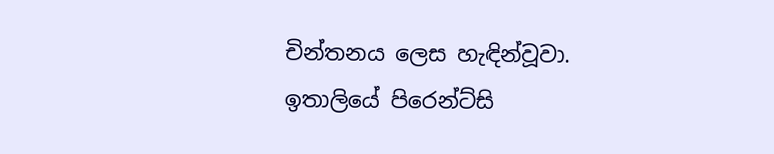චින්තනය ලෙස හැඳින්වූවා. ඉතාලියේ පිරෙන්ට්සි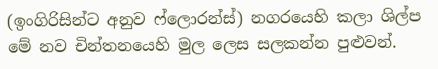(ඉංගිරිසින්ට අනුව ෆ්ලොරන්ස්) නගරයෙහි කලා ශිල්ප මේ නව චින්තනයෙහි මුල ලෙස සලකන්න පුළුවන්.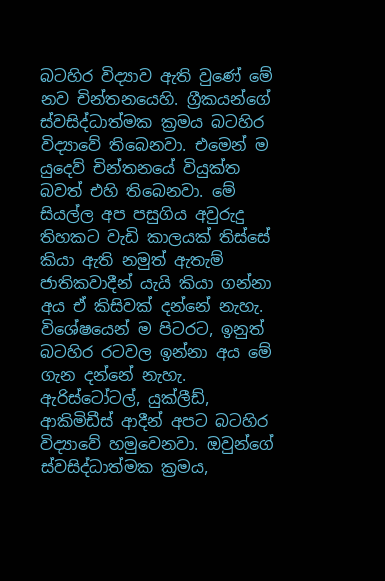බටහිර විද්‍යාව ඇති වුණේ මේ නව චින්තනයෙහි. ග්‍රීකයන්ගේ ස්වසිද්ධාත්මක ක්‍රමය බටහිර විද්‍යාවේ තිබෙනවා. එමෙන් ම යුදෙව් චින්තනයේ වියුක්ත බවත් එහි තිබෙනවා. මේ සියල්ල අප පසුගිය අවුරුදු තිහකට වැඩි කාලයක් තිස්සේ කියා ඇති නමුත් ඇතැම් ජාතිකවාදීන් යැයි කියා ගන්නා අය ඒ කිසිවක් දන්නේ නැහැ. විශේෂයෙන් ම පිටරට, ඉනුත් බටහිර රටවල ඉන්නා අය මේ ගැන දන්නේ නැහැ. ඇරිස්ටෝටල්, යුක්ලීඩ්, ආකිමිඩීස් ආදීන් අපට බටහිර විද්‍යාවේ හමුවෙනවා. ඔවුන්ගේ ස්වසිද්ධාත්මක ක්‍රමය,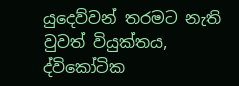යුදෙව්වන් තරමට නැති වුවත් වියුක්තය, ද්විකෝටික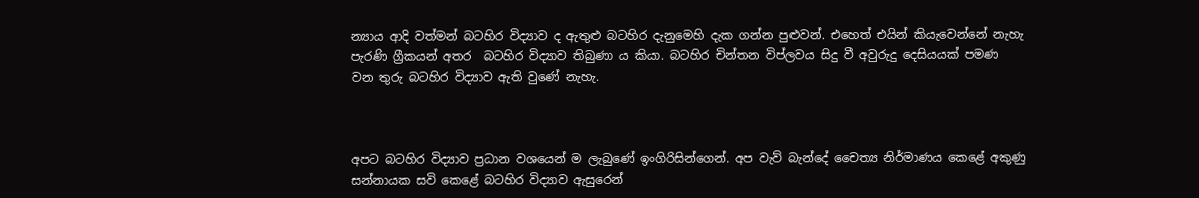න්‍යාය ආදි වත්මන් බටහිර විද්‍යාව ද ඇතුළු බටහිර දැනුමෙහි දැක ගන්න පුළුවන්. එහෙත් එයින් කියැවෙන්නේ නැහැ පැරණි ග්‍රීකයන් අතර  බටහිර විද්‍යාව තිබුණා ය කියා. බටහිර චින්තන විප්ලවය සිදු වී අවුරුදු දෙසියයක් පමණ වන තුරු බටහිර විද්‍යාව ඇති වුණේ නැහැ.



අපට බටහිර විද්‍යාව ප්‍රධාන වශයෙන් ම ලැබුණේ ඉංගිරිසින්ගෙන්. අප වැව් බැන්දේ චෛත්‍ය නිර්මාණය කෙළේ අකුණු සන්නායක සවි කෙළේ බටහිර විද්‍යාව ඇසුරෙන්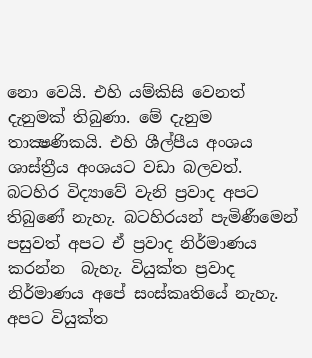නො වෙයි. එහි යම්කිසි වෙනත් දැනුමක් තිබුණා. මේ දැනුම තාක්‍ෂණිකයි. එහි ශීල්පීය අංශය ශාස්ත්‍රීය අංශයට වඩා බලවත්. බටහිර විද්‍යාවේ වැනි ප්‍රවාද අපට තිබුණේ නැහැ. බටහිරයන් පැමිණීමෙන් පසුවත් අපට ඒ ප්‍රවාද නිර්මාණය කරන්න  බැහැ. වියුක්ත ප්‍රවාද නිර්මාණය අපේ සංස්කෘතියේ නැහැ. අපට වියුක්ත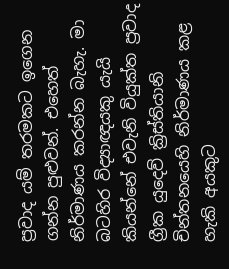ප්‍රවාද යම් තරමකට ඉගෙන ගන්න පුළුවන්. එහෙත් නිර්මාණය කරන්න බැහැ. මා බටහිර විද්‍යාඥයකු යැයි කියන්නේ එවැනි වියුක්ත ප්‍රවාද ග්‍රීක යුදෙව් ක්‍රිස්තියානි චින්තනයෙහි නිර්මාණය කළ හැකි අයකුට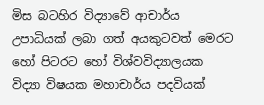මිස බටහිර විද්‍යාවේ ආචාර්ය උපාධියක් ලබා ගත් අයකුටවත් මෙරට හෝ පිටරට හෝ විශ්වවිද්‍යාලයක විද්‍යා විෂයක මහාචාර්ය පදවියක්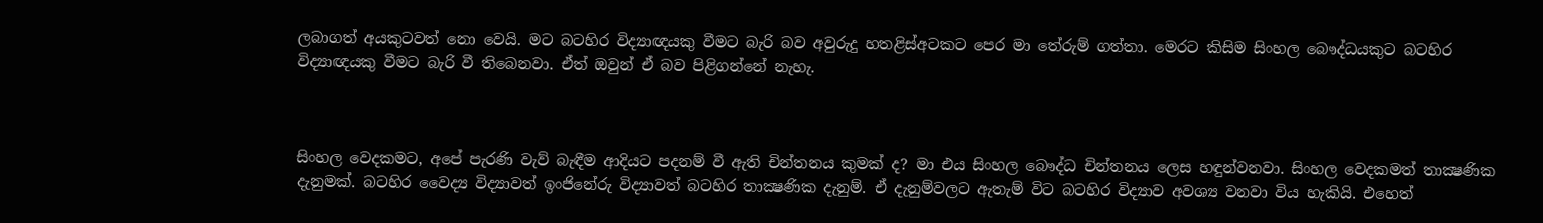ලබාගත් අයකුටවත් නො වෙයි. මට බටහිර විද්‍යාඥයකු වීමට බැරි බව අවුරුදු හතළිස්අටකට පෙර මා තේරුම් ගත්තා. මෙරට කිසිම සිංහල බෞද්ධයකුට බටහිර විද්‍යාඥයකු වීමට බැරි වී තිබෙනවා. ඒත් ඔවුන් ඒ බව පිළිගන්නේ නැහැ.



සිංහල වෙදකමට, අපේ පැරණි වැව් බැඳීම ආදියට පදනම් වී ඇති චින්තනය කුමක් ද? මා එය සිංහල බෞද්ධ චින්තනය ලෙස හඳුන්වනවා. සිංහල වෙදකමත් තාක්‍ෂණික දැනුමක්. බටහිර වෛද්‍ය විද්‍යාවත් ඉංජිනේරු විද්‍යාවත් බටහිර තාක්‍ෂණික දැනුම්. ඒ දැනුම්වලට ඇතැම් විට බටහිර විද්‍යාව අවශ්‍ය වනවා විය හැකියි. එහෙත්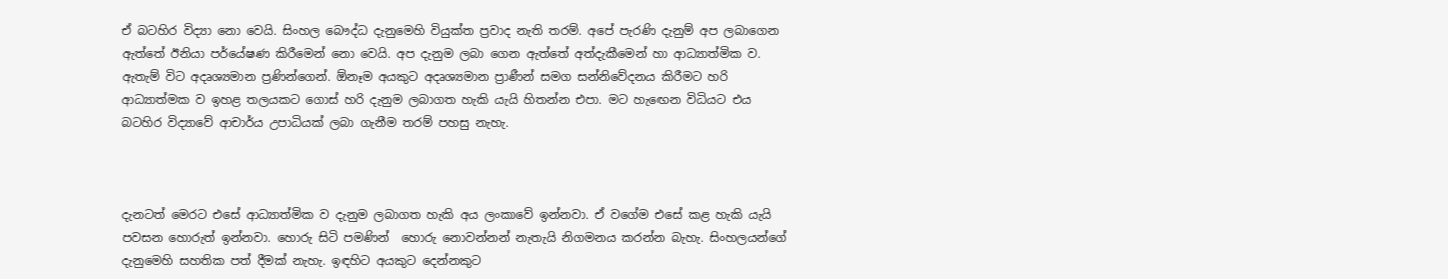ඒ බටහිර විද්‍යා නො වෙයි. සිංහල බෞද්ධ දැනුමෙහි වියුක්ත ප්‍රවාද නැති තරම්. අපේ පැරණි දැනුම් අප ලබාගෙන ඇත්තේ ඊනියා පර්යේෂණ කිරීමෙන් නො වෙයි. අප දැනුම ලබා ගෙන ඇත්තේ අත්දැකීමෙන් හා ආධ්‍යාත්මික ව. ඇතැම් විට අදෘශ්‍යමාන ප්‍රණින්ගෙන්. ඕනෑම අයකුට අදෘශ්‍යමාන ප්‍රාණීන් සමග සන්නිවේදනය කිරීමට හරි ආධ්‍යාත්මක ව ඉහළ තලයකට ගොස් හරි දැනුම ලබාගත හැකි යැයි හිතන්න එපා. මට හැඟෙන විධියට එය බටහිර විද්‍යාවේ ආචාර්ය උපාධියක් ලබා ගැනීම තරම් පහසු නැහැ.



දැනටත් මෙරට එසේ ආධ්‍යාත්මික ව දැනුම ලබාගත හැකි අය ලංකාවේ ඉන්නවා. ඒ වගේම එසේ කළ හැකි යැයි පවසන හොරුත් ඉන්නවා. හොරු සිටි පමණින්  හොරු නොවන්නන් නැතැයි නිගමනය කරන්න බැහැ. සිංහලයන්ගේ දැනුමෙහි සහතික පත් දීමක් නැහැ. ඉඳහිට අයකුට දෙන්නකුට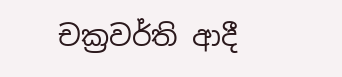චක්‍රවර්ති ආදී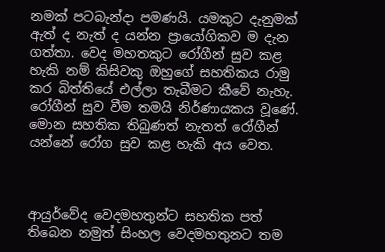නමක් පටබැන්දා පමණයි. යමකුට දැනුමක් ඇත් ද නැත් ද යන්න ප්‍රායෝගිකව ම දැන ගත්තා. වෙද මහතකුට රෝගීන් සුව කළ හැකි නම් කිසිවකු ඔහුගේ සහතිකය රාමු කර බිත්තියේ එල්ලා තැබීමට කීවේ නැහැ. රෝගීන් සුව වීම තමයි නිර්ණායකය වූණේ. මොන සහතික තිබුණත් නැතත් රෝගීන් යන්නේ රෝග සුව කළ හැකි අය වෙත.



ආයුර්වේද වෙදමහතුන්ට සහතික පත් තිබෙන නමුත් සිංහල වෙදමහතුනට තම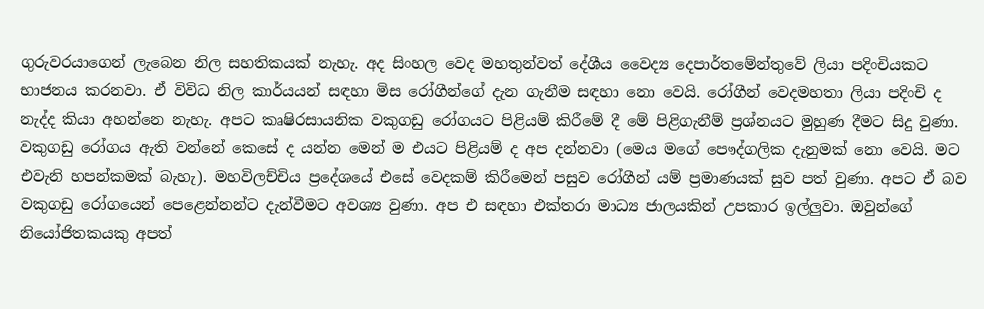ගුරුවරයාගෙන් ලැබෙන නිල සහතිකයක් නැහැ. අද සිංහල වෙද මහතුන්වත් දේශීය වෛද්‍ය දෙපාර්තමේන්තුවේ ලියා පදිංචියකට භාජනය කරනවා. ඒ විවිධ නිල කාර්යයන් සඳහා මිස රෝගීන්ගේ දැන ගැනීම සඳහා නො වෙයි. රෝගීන් වෙදමහතා ලියා පදිංචි ද නැද්ද කියා අහන්නෙ නැහැ. අපට කෘෂිරසායනික වකුගඩු රෝගයට පිළියම් කිරීමේ දී මේ පිළිගැනීම් ප්‍රශ්නයට මුහුණ දීමට සිදු වුණා. වකුගඩු රෝගය ඇති වන්නේ කෙසේ ද යන්න මෙන් ම එයට පිළියම් ද අප දන්නවා (මෙය මගේ පෞද්ගලික දැනුමක් නො වෙයි. මට එවැනි හපන්කමක් බැහැ). මහවිලච්චිය ප්‍රදේශයේ එසේ වෙදකම් කිරීමෙන් පසුව රෝගීන් යම් ප්‍රමාණයක් සුව පත් වුණා. අපට ඒ බව වකුගඩු රෝගයෙන් පෙළෙන්නන්ට දැන්වීමට අවශ්‍ය වුණා. අප එ සඳහා එක්තරා මාධ්‍ය ජාලයකින් උපකාර ඉල්ලුවා. ඔවුන්ගේ නියෝජිතකයකු අපත්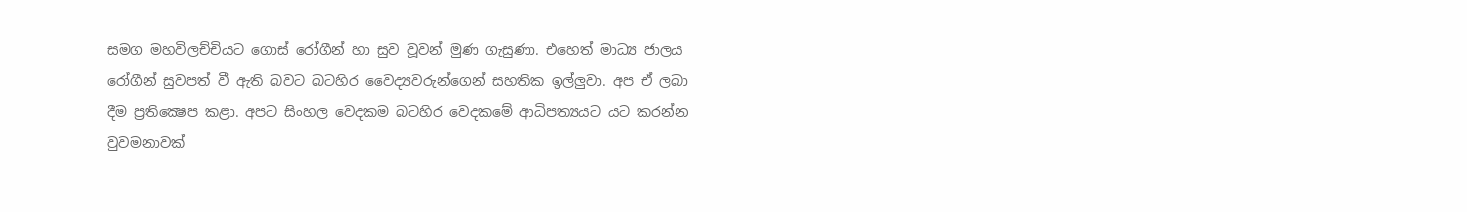සමග මහවිලච්චියට ගොස් රෝගීන් හා සුව වූවන් මුණ ගැසුණා. එහෙත් මාධ්‍ය ජාලය රෝගීන් සුවපත් වී ඇති බවට බටහිර වෛද්‍යවරුන්ගෙන් සහතික ඉල්ලුවා. අප ඒ ලබා දීම ප්‍රතික්‍ෂෙප කළා. අපට සිංහල වෙදකම බටහිර වෙදකමේ ආධිපත්‍යයට යට කරන්න වුවමනාවක්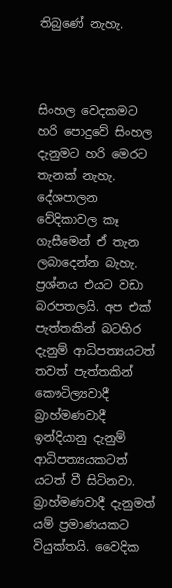තිබුණේ නැහැ.



සිංහල වෙදකමට හරි පොදුවේ සිංහල දැනුමට හරි මෙරට තැනක් නැහැ. දේශපාලන වේදිකාවල කෑ ගැසීමෙන් ඒ තැන ලබාදෙන්න බැහැ. ප්‍රශ්නය එයට වඩා බරපතලයි. අප එක් පැත්තකින් බටහිර දැනුම් ආධිපත්‍යයටත් තවත් පැත්තකින් කෞටිල්‍යවාදී බ්‍රාහ්මණවාදී ඉන්දියානු දැනුම් ආධිපත්‍යයකටත් යටත් වී සිටිනවා. බ්‍රාහ්මණවාදී දැනුමත් යම් ප්‍රමාණයකට වියුක්තයි. වෛදික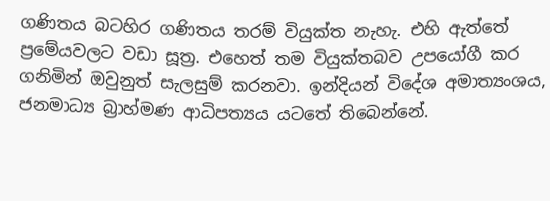ගණිතය බටහිර ගණිතය තරම් වියුක්ත නැහැ. එහි ඇත්තේ ප්‍රමේයවලට වඩා සූත්‍ර. එහෙත් තම වියුක්තබව උපයෝගී කර ගනිමින් ඔවුනුත් සැලසුම් කරනවා. ඉන්දියන් විදේශ අමාත්‍යංශය, ජනමාධ්‍ය බ්‍රාහ්මණ ආධිපත්‍යය යටතේ තිබෙන්නේ.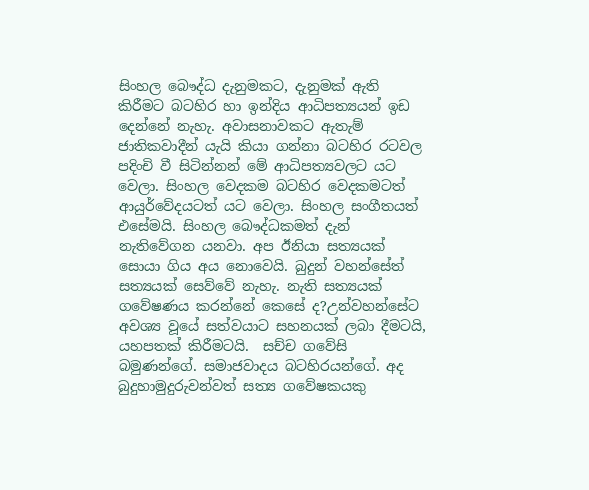සිංහල බෞද්ධ දැනුමකට, දැනුමක් ඇති කිරීමට බටහිර හා ඉන්දිය ආධිපත්‍යයන් ඉඩ දෙන්නේ නැහැ. අවාසනාවකට ඇතැම් ජාතිකවාදීන් යැයි කියා ගන්නා බටහිර රටවල පදිංචි වී සිටින්නන් මේ ආධිපත්‍යවලට යට වෙලා. සිංහල වෙදකම බටහිර වෙදකමටත් ආයුර්වේදයටත් යට වෙලා. සිංහල සංගීතයත් එසේමයි. සිංහල බෞද්ධකමත් දැන් නැතිවේගන යනවා. අප ඊනියා සත්‍යයක් සොයා ගිය අය නොවෙයි. බුදුන් වහන්සේත් සත්‍යයක් සෙව්වේ නැහැ. නැති සත්‍යයක් ගවේෂණය කරන්නේ කෙසේ ද?උන්වහන්සේට අවශ්‍ය වූයේ සත්වයාට සහනයක් ලබා දීමටයි, යහපතක් කිරීමටයි.  සච්ච ගවේසි බමුණන්ගේ. සමාජවාදය බටහිරයන්ගේ. අද බුදුහාමුදුරුවන්වත් සත්‍ය ගවේෂකයකු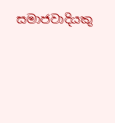සමාජවාදියකු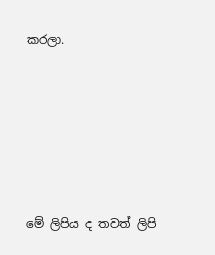කරලා.







මේ ලිපිය ද තවත් ලිපි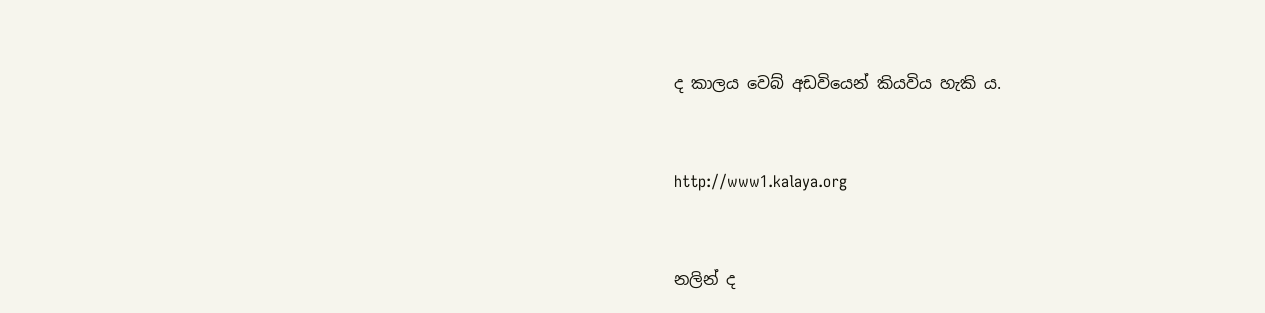ද කාලය වෙබ් අඩවියෙන් කියවිය හැකි ය.



http://www1.kalaya.org



නලින් ද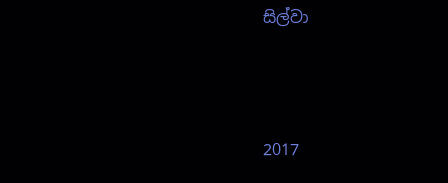සිල්වා



2017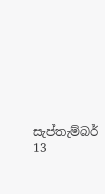සැප්තැම්බර් 13